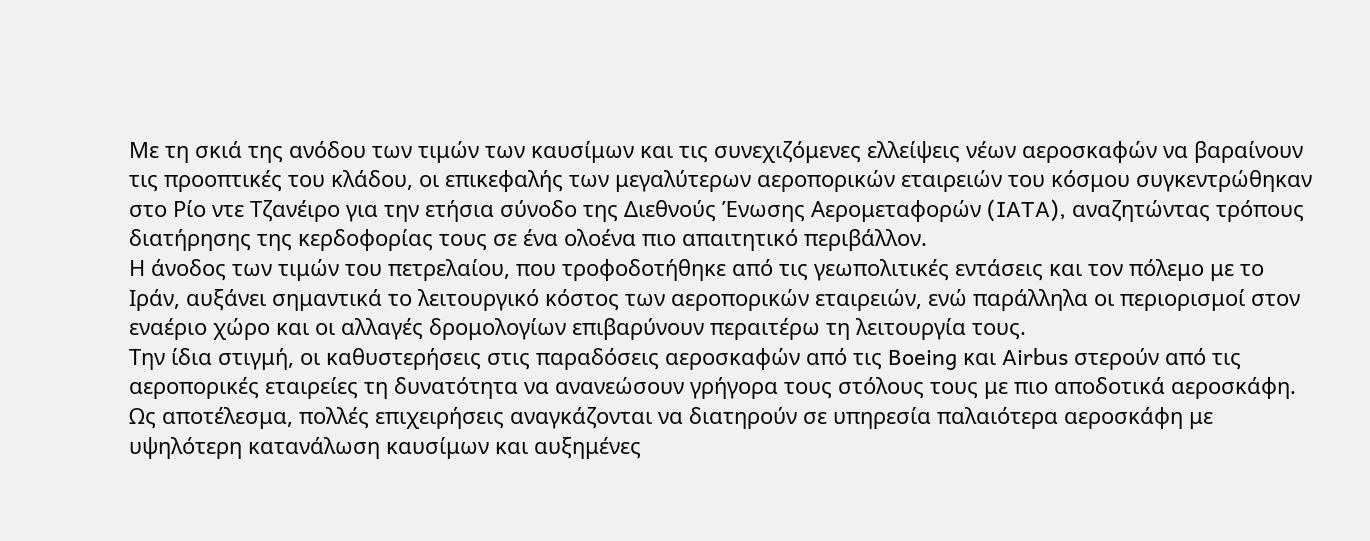Με τη σκιά της ανόδου των τιμών των καυσίμων και τις συνεχιζόμενες ελλείψεις νέων αεροσκαφών να βαραίνουν τις προοπτικές του κλάδου, οι επικεφαλής των μεγαλύτερων αεροπορικών εταιρειών του κόσμου συγκεντρώθηκαν στο Ρίο ντε Τζανέιρο για την ετήσια σύνοδο της Διεθνούς Ένωσης Αερομεταφορών (IATA), αναζητώντας τρόπους διατήρησης της κερδοφορίας τους σε ένα ολοένα πιο απαιτητικό περιβάλλον.
Η άνοδος των τιμών του πετρελαίου, που τροφοδοτήθηκε από τις γεωπολιτικές εντάσεις και τον πόλεμο με το Ιράν, αυξάνει σημαντικά το λειτουργικό κόστος των αεροπορικών εταιρειών, ενώ παράλληλα οι περιορισμοί στον εναέριο χώρο και οι αλλαγές δρομολογίων επιβαρύνουν περαιτέρω τη λειτουργία τους.
Την ίδια στιγμή, οι καθυστερήσεις στις παραδόσεις αεροσκαφών από τις Boeing και Airbus στερούν από τις αεροπορικές εταιρείες τη δυνατότητα να ανανεώσουν γρήγορα τους στόλους τους με πιο αποδοτικά αεροσκάφη. Ως αποτέλεσμα, πολλές επιχειρήσεις αναγκάζονται να διατηρούν σε υπηρεσία παλαιότερα αεροσκάφη με υψηλότερη κατανάλωση καυσίμων και αυξημένες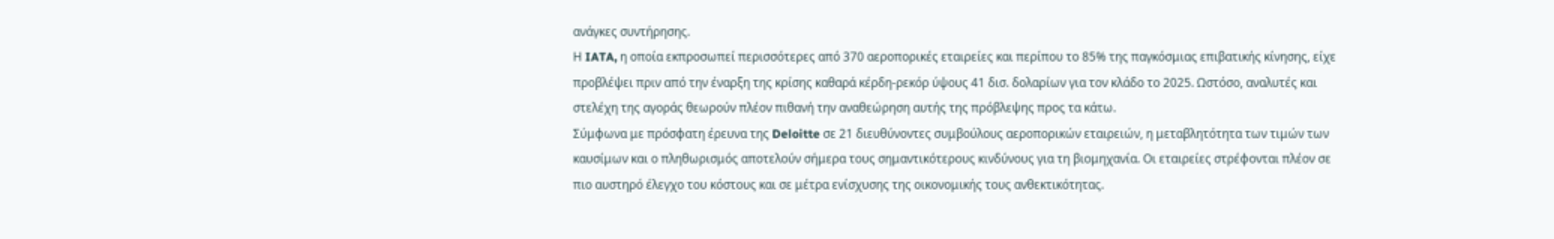ανάγκες συντήρησης.
Η IATA, η οποία εκπροσωπεί περισσότερες από 370 αεροπορικές εταιρείες και περίπου το 85% της παγκόσμιας επιβατικής κίνησης, είχε προβλέψει πριν από την έναρξη της κρίσης καθαρά κέρδη-ρεκόρ ύψους 41 δισ. δολαρίων για τον κλάδο το 2025. Ωστόσο, αναλυτές και στελέχη της αγοράς θεωρούν πλέον πιθανή την αναθεώρηση αυτής της πρόβλεψης προς τα κάτω.
Σύμφωνα με πρόσφατη έρευνα της Deloitte σε 21 διευθύνοντες συμβούλους αεροπορικών εταιρειών, η μεταβλητότητα των τιμών των καυσίμων και ο πληθωρισμός αποτελούν σήμερα τους σημαντικότερους κινδύνους για τη βιομηχανία. Οι εταιρείες στρέφονται πλέον σε πιο αυστηρό έλεγχο του κόστους και σε μέτρα ενίσχυσης της οικονομικής τους ανθεκτικότητας.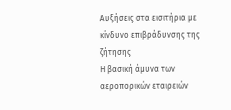Αυξήσεις στα εισιτήρια με κίνδυνο επιβράδυνσης της ζήτησης
Η βασική άμυνα των αεροπορικών εταιρειών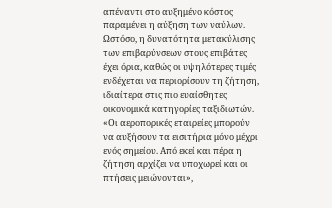απέναντι στο αυξημένο κόστος παραμένει η αύξηση των ναύλων. Ωστόσο, η δυνατότητα μετακύλισης των επιβαρύνσεων στους επιβάτες έχει όρια, καθώς οι υψηλότερες τιμές ενδέχεται να περιορίσουν τη ζήτηση, ιδιαίτερα στις πιο ευαίσθητες οικονομικά κατηγορίες ταξιδιωτών.
«Οι αεροπορικές εταιρείες μπορούν να αυξήσουν τα εισιτήρια μόνο μέχρι ενός σημείου. Από εκεί και πέρα η ζήτηση αρχίζει να υποχωρεί και οι πτήσεις μειώνονται»,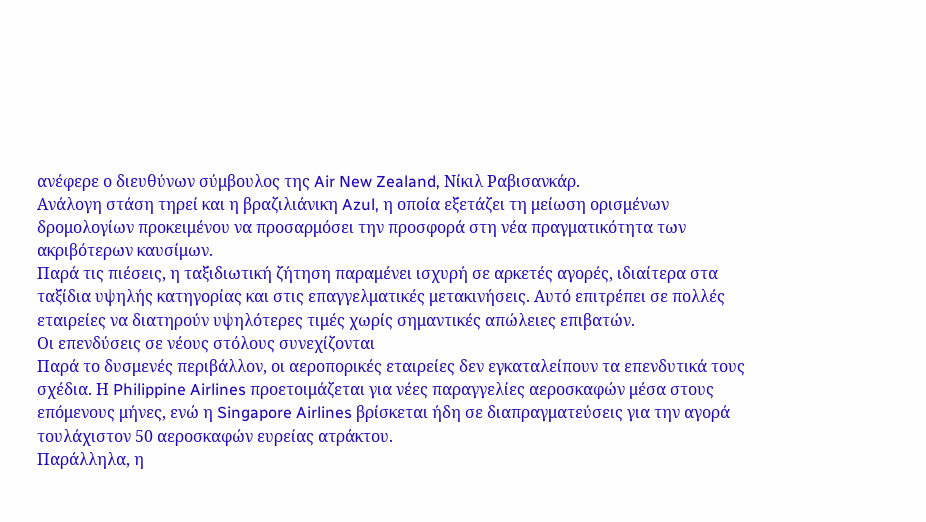ανέφερε ο διευθύνων σύμβουλος της Air New Zealand, Νίκιλ Ραβισανκάρ.
Ανάλογη στάση τηρεί και η βραζιλιάνικη Azul, η οποία εξετάζει τη μείωση ορισμένων δρομολογίων προκειμένου να προσαρμόσει την προσφορά στη νέα πραγματικότητα των ακριβότερων καυσίμων.
Παρά τις πιέσεις, η ταξιδιωτική ζήτηση παραμένει ισχυρή σε αρκετές αγορές, ιδιαίτερα στα ταξίδια υψηλής κατηγορίας και στις επαγγελματικές μετακινήσεις. Αυτό επιτρέπει σε πολλές εταιρείες να διατηρούν υψηλότερες τιμές χωρίς σημαντικές απώλειες επιβατών.
Οι επενδύσεις σε νέους στόλους συνεχίζονται
Παρά το δυσμενές περιβάλλον, οι αεροπορικές εταιρείες δεν εγκαταλείπουν τα επενδυτικά τους σχέδια. Η Philippine Airlines προετοιμάζεται για νέες παραγγελίες αεροσκαφών μέσα στους επόμενους μήνες, ενώ η Singapore Airlines βρίσκεται ήδη σε διαπραγματεύσεις για την αγορά τουλάχιστον 50 αεροσκαφών ευρείας ατράκτου.
Παράλληλα, η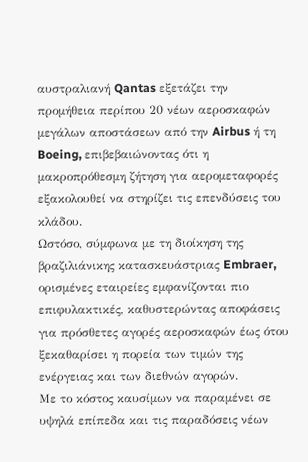αυστραλιανή Qantas εξετάζει την προμήθεια περίπου 20 νέων αεροσκαφών μεγάλων αποστάσεων από την Airbus ή τη Boeing, επιβεβαιώνοντας ότι η μακροπρόθεσμη ζήτηση για αερομεταφορές εξακολουθεί να στηρίζει τις επενδύσεις του κλάδου.
Ωστόσο, σύμφωνα με τη διοίκηση της βραζιλιάνικης κατασκευάστριας Embraer, ορισμένες εταιρείες εμφανίζονται πιο επιφυλακτικές, καθυστερώντας αποφάσεις για πρόσθετες αγορές αεροσκαφών έως ότου ξεκαθαρίσει η πορεία των τιμών της ενέργειας και των διεθνών αγορών.
Με το κόστος καυσίμων να παραμένει σε υψηλά επίπεδα και τις παραδόσεις νέων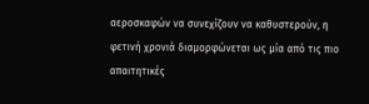αεροσκαφών να συνεχίζουν να καθυστερούν, η φετινή χρονιά διαμορφώνεται ως μία από τις πιο απαιτητικές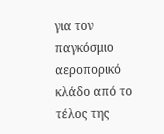για τον παγκόσμιο αεροπορικό κλάδο από το τέλος της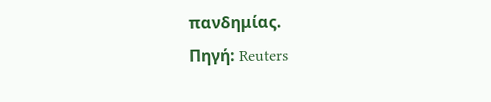πανδημίας.
Πηγή: Reuters